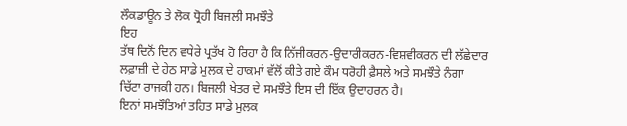ਲੌਕਡਾਊਨ ਤੇ ਲੋਕ ਧ੍ਰੋਹੀ ਬਿਜਲੀ ਸਮਝੌਤੇ
ਇਹ
ਤੱਥ ਦਿਨੋਂ ਦਿਨ ਵਧੇਰੇ ਪ੍ਰਤੱਖ ਹੋ ਰਿਹਾ ਹੈ ਕਿ ਨਿੱਜੀਕਰਨ-ਉਦਾਰੀਕਰਨ-ਵਿਸ਼ਵੀਕਰਨ ਦੀ ਲੱਛੇਦਾਰ
ਲਫ਼ਾਜ਼ੀ ਦੇ ਹੇਠ ਸਾਡੇ ਮੁਲਕ ਦੇ ਹਾਕਮਾਂ ਵੱਲੋਂ ਕੀਤੇ ਗਏ ਕੌਮ ਧਰੋਹੀ ਫ਼ੈਸਲੇ ਅਤੇ ਸਮਝੌਤੇ ਨੰਗਾ
ਚਿੱਟਾ ਰਾਜਕੀ ਹਨ। ਬਿਜਲੀ ਖੇਤਰ ਦੇ ਸਮਝੌਤੇ ਇਸ ਦੀ ਇੱਕ ਉਦਾਹਰਨ ਹੈ।
ਇਨਾਂ ਸਮਝੌਤਿਆਂ ਤਹਿਤ ਸਾਡੇ ਮੁਲਕ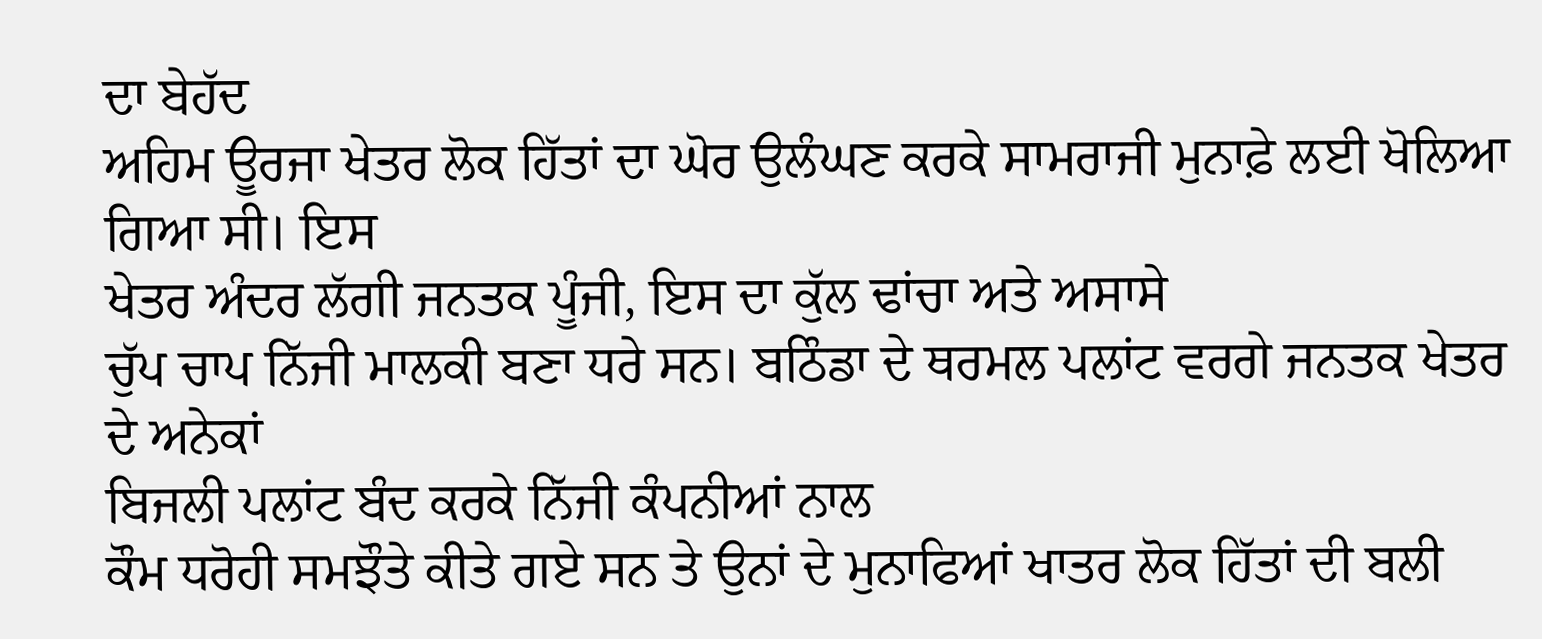ਦਾ ਬੇਹੱਦ
ਅਹਿਮ ਊਰਜਾ ਖੇਤਰ ਲੋਕ ਹਿੱਤਾਂ ਦਾ ਘੋਰ ਉਲੰਘਣ ਕਰਕੇ ਸਾਮਰਾਜੀ ਮੁਨਾਫ਼ੇ ਲਈ ਖੋਲਿਆ ਗਿਆ ਸੀ। ਇਸ
ਖੇਤਰ ਅੰਦਰ ਲੱਗੀ ਜਨਤਕ ਪੂੰਜੀ, ਇਸ ਦਾ ਕੁੱਲ ਢਾਂਚਾ ਅਤੇ ਅਸਾਸੇ
ਚੁੱਪ ਚਾਪ ਨਿੱਜੀ ਮਾਲਕੀ ਬਣਾ ਧਰੇ ਸਨ। ਬਠਿੰਡਾ ਦੇ ਥਰਮਲ ਪਲਾਂਟ ਵਰਗੇ ਜਨਤਕ ਖੇਤਰ ਦੇ ਅਨੇਕਾਂ
ਬਿਜਲੀ ਪਲਾਂਟ ਬੰਦ ਕਰਕੇ ਨਿੱਜੀ ਕੰਪਨੀਆਂ ਨਾਲ
ਕੌਮ ਧਰੋਹੀ ਸਮਝੌਤੇ ਕੀਤੇ ਗਏ ਸਨ ਤੇ ਉਨਾਂ ਦੇ ਮੁਨਾਫਿਆਂ ਖਾਤਰ ਲੋਕ ਹਿੱਤਾਂ ਦੀ ਬਲੀ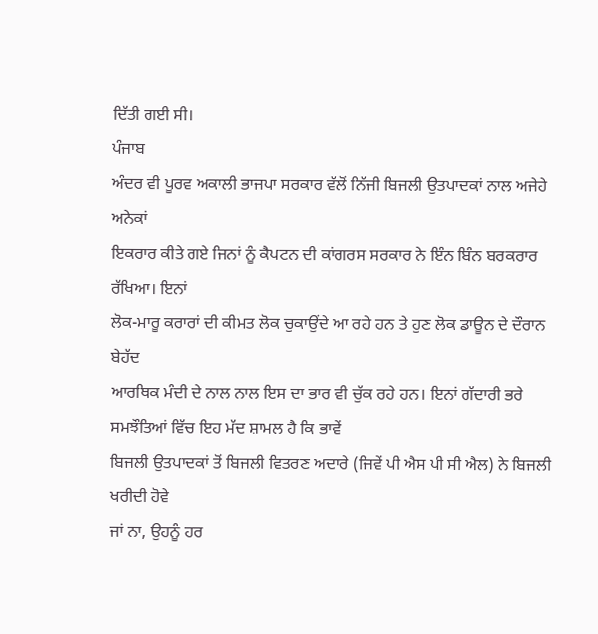ਦਿੱਤੀ ਗਈ ਸੀ।
ਪੰਜਾਬ
ਅੰਦਰ ਵੀ ਪੂਰਵ ਅਕਾਲੀ ਭਾਜਪਾ ਸਰਕਾਰ ਵੱਲੋਂ ਨਿੱਜੀ ਬਿਜਲੀ ਉਤਪਾਦਕਾਂ ਨਾਲ ਅਜੇਹੇ ਅਨੇਕਾਂ
ਇਕਰਾਰ ਕੀਤੇ ਗਏ ਜਿਨਾਂ ਨੂੰ ਕੈਪਟਨ ਦੀ ਕਾਂਗਰਸ ਸਰਕਾਰ ਨੇ ਇੰਨ ਬਿੰਨ ਬਰਕਰਾਰ ਰੱਖਿਆ। ਇਨਾਂ
ਲੋਕ-ਮਾਰੂ ਕਰਾਰਾਂ ਦੀ ਕੀਮਤ ਲੋਕ ਚੁਕਾਉਂਦੇ ਆ ਰਹੇ ਹਨ ਤੇ ਹੁਣ ਲੋਕ ਡਾਊਨ ਦੇ ਦੌਰਾਨ ਬੇਹੱਦ
ਆਰਥਿਕ ਮੰਦੀ ਦੇ ਨਾਲ ਨਾਲ ਇਸ ਦਾ ਭਾਰ ਵੀ ਚੁੱਕ ਰਹੇ ਹਨ। ਇਨਾਂ ਗੱਦਾਰੀ ਭਰੇ
ਸਮਝੌਤਿਆਂ ਵਿੱਚ ਇਹ ਮੱਦ ਸ਼ਾਮਲ ਹੈ ਕਿ ਭਾਵੇਂ
ਬਿਜਲੀ ਉਤਪਾਦਕਾਂ ਤੋਂ ਬਿਜਲੀ ਵਿਤਰਣ ਅਦਾਰੇ (ਜਿਵੇਂ ਪੀ ਐਸ ਪੀ ਸੀ ਐਲ) ਨੇ ਬਿਜਲੀ ਖਰੀਦੀ ਹੋਵੇ
ਜਾਂ ਨਾ, ਉਹਨੂੰ ਹਰ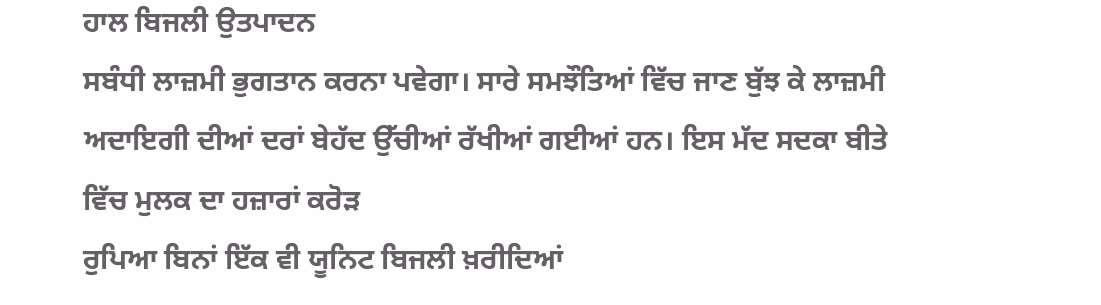ਹਾਲ ਬਿਜਲੀ ਉਤਪਾਦਨ
ਸਬੰਧੀ ਲਾਜ਼ਮੀ ਭੁਗਤਾਨ ਕਰਨਾ ਪਵੇਗਾ। ਸਾਰੇ ਸਮਝੌਤਿਆਂ ਵਿੱਚ ਜਾਣ ਬੁੱਝ ਕੇ ਲਾਜ਼ਮੀ ਅਦਾਇਗੀ ਦੀਆਂ ਦਰਾਂ ਬੇਹੱਦ ਉੱਚੀਆਂ ਰੱਖੀਆਂ ਗਈਆਂ ਹਨ। ਇਸ ਮੱਦ ਸਦਕਾ ਬੀਤੇ ਵਿੱਚ ਮੁਲਕ ਦਾ ਹਜ਼ਾਰਾਂ ਕਰੋੜ
ਰੁਪਿਆ ਬਿਨਾਂ ਇੱਕ ਵੀ ਯੂਨਿਟ ਬਿਜਲੀ ਖ਼ਰੀਦਿਆਂ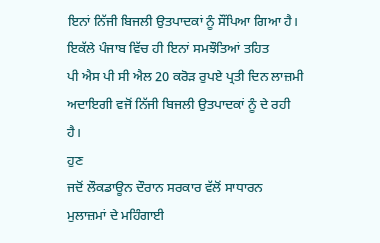ਇਨਾਂ ਨਿੱਜੀ ਬਿਜਲੀ ਉਤਪਾਦਕਾਂ ਨੂੰ ਸੌਂਪਿਆ ਗਿਆ ਹੈ।
ਇਕੱਲੇ ਪੰਜਾਬ ਵਿੱਚ ਹੀ ਇਨਾਂ ਸਮਝੌਤਿਆਂ ਤਹਿਤ
ਪੀ ਐਸ ਪੀ ਸੀ ਐਲ 20 ਕਰੋੜ ਰੁਪਏ ਪ੍ਰਤੀ ਦਿਨ ਲਾਜ਼ਮੀ
ਅਦਾਇਗੀ ਵਜੋਂ ਨਿੱਜੀ ਬਿਜਲੀ ਉਤਪਾਦਕਾਂ ਨੂੰ ਦੇ ਰਹੀ ਹੈ।
ਹੁਣ
ਜਦੋਂ ਲੌਕਡਾਊਨ ਦੌਰਾਨ ਸਰਕਾਰ ਵੱਲੋਂ ਸਾਧਾਰਨ ਮੁਲਾਜ਼ਮਾਂ ਦੇ ਮਹਿੰਗਾਈ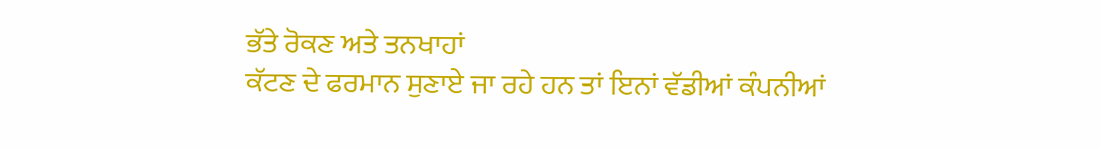ਭੱਤੇ ਰੋਕਣ ਅਤੇ ਤਨਖਾਹਾਂ
ਕੱਟਣ ਦੇ ਫਰਮਾਨ ਸੁਣਾਏ ਜਾ ਰਹੇ ਹਨ ਤਾਂ ਇਨਾਂ ਵੱਡੀਆਂ ਕੰਪਨੀਆਂ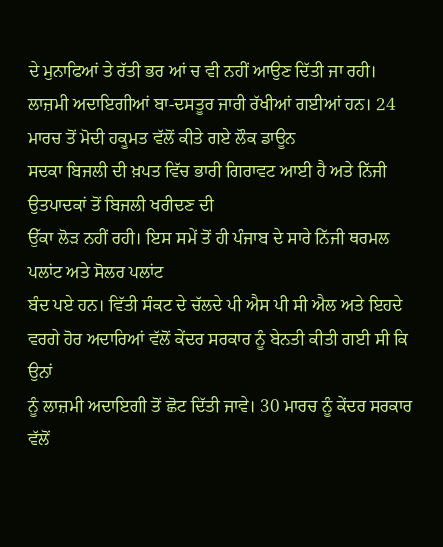ਦੇ ਮੁਨਾਫਿਆਂ ਤੇ ਰੱਤੀ ਭਰ ਆਂ ਚ ਵੀ ਨਹੀਂ ਆਉਣ ਦਿੱਤੀ ਜਾ ਰਹੀ।
ਲਾਜ਼ਮੀ ਅਦਾਇਗੀਆਂ ਬਾ-ਦਸਤੂਰ ਜਾਰੀ ਰੱਖੀਆਂ ਗਈਆਂ ਹਨ। 24 ਮਾਰਚ ਤੋਂ ਮੋਦੀ ਹਕੂਮਤ ਵੱਲੋਂ ਕੀਤੇ ਗਏ ਲੌਕ ਡਾਊਨ
ਸਦਕਾ ਬਿਜਲੀ ਦੀ ਖ਼ਪਤ ਵਿੱਚ ਭਾਰੀ ਗਿਰਾਵਟ ਆਈ ਹੈ ਅਤੇ ਨਿੱਜੀ ਉਤਪਾਦਕਾਂ ਤੋਂ ਬਿਜਲੀ ਖਰੀਦਣ ਦੀ
ਉੱਕਾ ਲੋੜ ਨਹੀਂ ਰਹੀ। ਇਸ ਸਮੇਂ ਤੋਂ ਹੀ ਪੰਜਾਬ ਦੇ ਸਾਰੇ ਨਿੱਜੀ ਥਰਮਲ ਪਲਾਂਟ ਅਤੇ ਸੋਲਰ ਪਲਾਂਟ
ਬੰਦ ਪਏ ਹਨ। ਵਿੱਤੀ ਸੰਕਟ ਦੇ ਚੱਲਦੇ ਪੀ ਐਸ ਪੀ ਸੀ ਐਲ ਅਤੇ ਇਹਦੇ ਵਰਗੇ ਹੋਰ ਅਦਾਰਿਆਂ ਵੱਲੋਂ ਕੇਂਦਰ ਸਰਕਾਰ ਨੂੰ ਬੇਨਤੀ ਕੀਤੀ ਗਈ ਸੀ ਕਿ ਉਨਾਂ
ਨੂੰ ਲਾਜ਼ਮੀ ਅਦਾਇਗੀ ਤੋਂ ਛੋਟ ਦਿੱਤੀ ਜਾਵੇ। 30 ਮਾਰਚ ਨੂੰ ਕੇਂਦਰ ਸਰਕਾਰ ਵੱਲੋਂ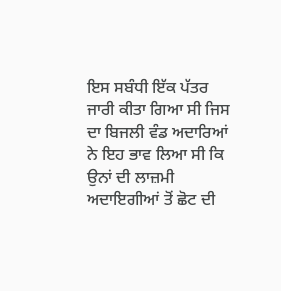ਇਸ ਸਬੰਧੀ ਇੱਕ ਪੱਤਰ
ਜਾਰੀ ਕੀਤਾ ਗਿਆ ਸੀ ਜਿਸ ਦਾ ਬਿਜਲੀ ਵੰਡ ਅਦਾਰਿਆਂ ਨੇ ਇਹ ਭਾਵ ਲਿਆ ਸੀ ਕਿ ਉਨਾਂ ਦੀ ਲਾਜ਼ਮੀ ਅਦਾਇਗੀਆਂ ਤੋਂ ਛੋਟ ਦੀ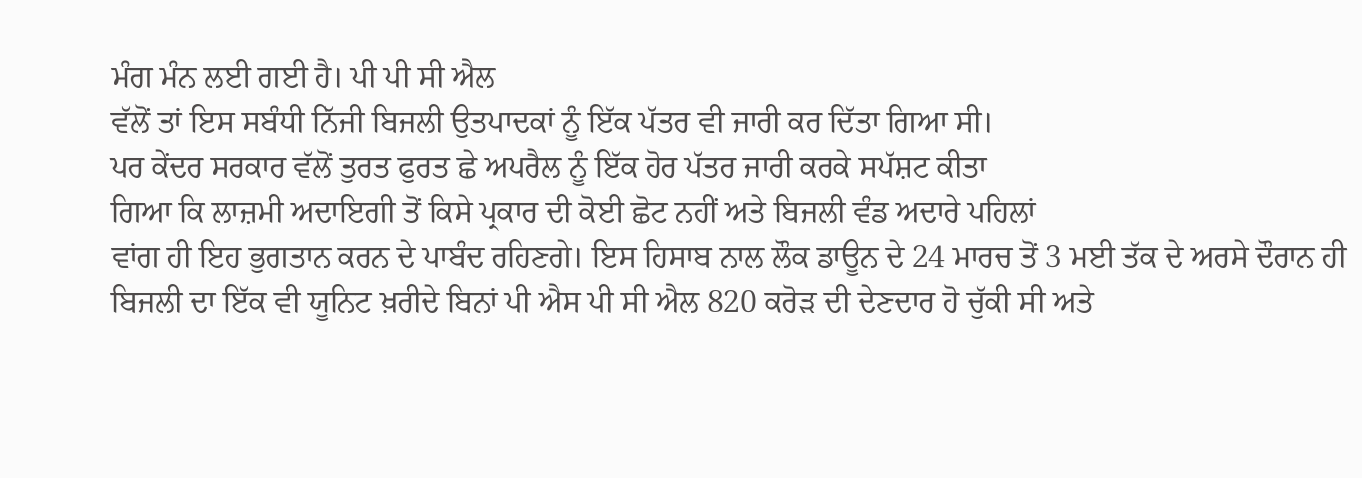ਮੰਗ ਮੰਨ ਲਈ ਗਈ ਹੈ। ਪੀ ਪੀ ਸੀ ਐਲ
ਵੱਲੋਂ ਤਾਂ ਇਸ ਸਬੰਧੀ ਨਿੱਜੀ ਬਿਜਲੀ ਉਤਪਾਦਕਾਂ ਨੂੰ ਇੱਕ ਪੱਤਰ ਵੀ ਜਾਰੀ ਕਰ ਦਿੱਤਾ ਗਿਆ ਸੀ।
ਪਰ ਕੇਂਦਰ ਸਰਕਾਰ ਵੱਲੋਂ ਤੁਰਤ ਫੁਰਤ ਛੇ ਅਪਰੈਲ ਨੂੰ ਇੱਕ ਹੋਰ ਪੱਤਰ ਜਾਰੀ ਕਰਕੇ ਸਪੱਸ਼ਟ ਕੀਤਾ
ਗਿਆ ਕਿ ਲਾਜ਼ਮੀ ਅਦਾਇਗੀ ਤੋਂ ਕਿਸੇ ਪ੍ਰਕਾਰ ਦੀ ਕੋਈ ਛੋਟ ਨਹੀਂ ਅਤੇ ਬਿਜਲੀ ਵੰਡ ਅਦਾਰੇ ਪਹਿਲਾਂ
ਵਾਂਗ ਹੀ ਇਹ ਭੁਗਤਾਨ ਕਰਨ ਦੇ ਪਾਬੰਦ ਰਹਿਣਗੇ। ਇਸ ਹਿਸਾਬ ਨਾਲ ਲੌਕ ਡਾਊਨ ਦੇ 24 ਮਾਰਚ ਤੋਂ 3 ਮਈ ਤੱਕ ਦੇ ਅਰਸੇ ਦੌਰਾਨ ਹੀ
ਬਿਜਲੀ ਦਾ ਇੱਕ ਵੀ ਯੂਨਿਟ ਖ਼ਰੀਦੇ ਬਿਨਾਂ ਪੀ ਐਸ ਪੀ ਸੀ ਐਲ 820 ਕਰੋੜ ਦੀ ਦੇਣਦਾਰ ਹੋ ਚੁੱਕੀ ਸੀ ਅਤੇ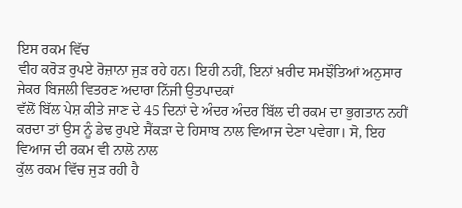ਇਸ ਰਕਮ ਵਿੱਚ
ਵੀਹ ਕਰੋੜ ਰੁਪਏ ਰੋਜ਼ਾਨਾ ਜੁੜ ਰਹੇ ਹਨ। ਇਹੀ ਨਹੀਂ, ਇਨਾਂ ਖ਼ਰੀਦ ਸਮਝੌਤਿਆਂ ਅਨੁਸਾਰ ਜੇਕਰ ਬਿਜਲੀ ਵਿਤਰਣ ਅਦਾਰਾ ਨਿੱਜੀ ਉਤਪਾਦਕਾਂ
ਵੱਲੋਂ ਬਿੱਲ ਪੇਸ਼ ਕੀਤੇ ਜਾਣ ਦੇ 45 ਦਿਨਾਂ ਦੇ ਅੰਦਰ ਅੰਦਰ ਬਿੱਲ ਦੀ ਰਕਮ ਦਾ ਭੁਗਤਾਨ ਨਹੀਂ
ਕਰਦਾ ਤਾਂ ਉਸ ਨੂੰ ਡੇਢ ਰੁਪਏ ਸੈਂਕੜਾ ਦੇ ਹਿਸਾਬ ਨਾਲ ਵਿਆਜ ਦੇਣਾ ਪਵੇਗਾ। ਸੋ, ਇਹ ਵਿਆਜ ਦੀ ਰਕਮ ਵੀ ਨਾਲੋ ਨਾਲ
ਕੁੱਲ ਰਕਮ ਵਿੱਚ ਜੁੜ ਰਹੀ ਹੈ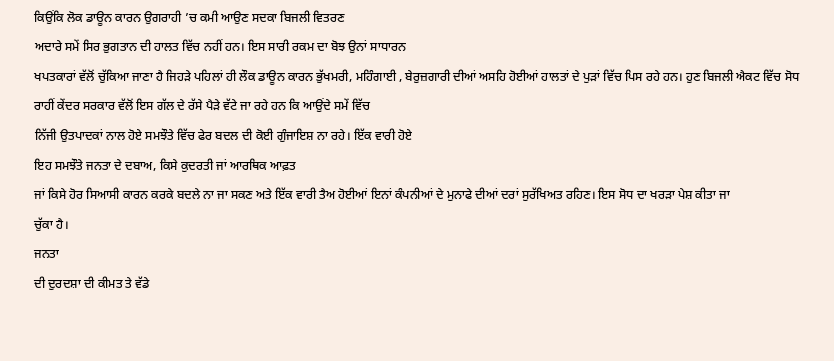ਕਿਉਂਕਿ ਲੋਕ ਡਾਊਨ ਕਾਰਨ ਉਗਰਾਹੀ ’ਚ ਕਮੀ ਆਉਣ ਸਦਕਾ ਬਿਜਲੀ ਵਿਤਰਣ
ਅਦਾਰੇ ਸਮੇਂ ਸਿਰ ਭੁਗਤਾਨ ਦੀ ਹਾਲਤ ਵਿੱਚ ਨਹੀਂ ਹਨ। ਇਸ ਸਾਰੀ ਰਕਮ ਦਾ ਬੋਝ ਉਨਾਂ ਸਾਧਾਰਨ
ਖਪਤਕਾਰਾਂ ਵੱਲੋਂ ਚੁੱਕਿਆ ਜਾਣਾ ਹੈ ਜਿਹੜੇ ਪਹਿਲਾਂ ਹੀ ਲੌਕ ਡਾਊਨ ਕਾਰਨ ਭੁੱਖਮਰੀ, ਮਹਿੰਗਾਈ , ਬੇਰੁਜ਼ਗਾਰੀ ਦੀਆਂ ਅਸਹਿ ਹੋਈਆਂ ਹਾਲਤਾਂ ਦੇ ਪੁੜਾਂ ਵਿੱਚ ਪਿਸ ਰਹੇ ਹਨ। ਹੁਣ ਬਿਜਲੀ ਐਕਟ ਵਿੱਚ ਸੋਧ
ਰਾਹੀਂ ਕੇਂਦਰ ਸਰਕਾਰ ਵੱਲੋਂ ਇਸ ਗੱਲ ਦੇ ਰੱਸੇ ਪੈੜੇ ਵੱਟੇ ਜਾ ਰਹੇ ਹਨ ਕਿ ਆਉਂਦੇ ਸਮੇਂ ਵਿੱਚ
ਨਿੱਜੀ ਉਤਪਾਦਕਾਂ ਨਾਲ ਹੋਏ ਸਮਝੌਤੇ ਵਿੱਚ ਫੇਰ ਬਦਲ ਦੀ ਕੋਈ ਗੁੰਜਾਇਸ਼ ਨਾ ਰਹੇ। ਇੱਕ ਵਾਰੀ ਹੋਏ
ਇਹ ਸਮਝੌਤੇ ਜਨਤਾ ਦੇ ਦਬਾਅ, ਕਿਸੇ ਕੁਦਰਤੀ ਜਾਂ ਆਰਥਿਕ ਆਫ਼ਤ
ਜਾਂ ਕਿਸੇ ਹੋਰ ਸਿਆਸੀ ਕਾਰਨ ਕਰਕੇ ਬਦਲੇ ਨਾ ਜਾ ਸਕਣ ਅਤੇ ਇੱਕ ਵਾਰੀ ਤੈਅ ਹੋਈਆਂ ਇਨਾਂ ਕੰਪਨੀਆਂ ਦੇ ਮੁਨਾਫੇ ਦੀਆਂ ਦਰਾਂ ਸੁਰੱਖਿਅਤ ਰਹਿਣ। ਇਸ ਸੋਧ ਦਾ ਖਰੜਾ ਪੇਸ਼ ਕੀਤਾ ਜਾ
ਚੁੱਕਾ ਹੈ।
ਜਨਤਾ
ਦੀ ਦੁਰਦਸ਼ਾ ਦੀ ਕੀਮਤ ਤੇ ਵੱਡੇ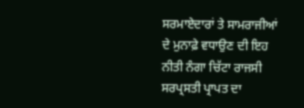ਸਰਮਾਏਦਾਰਾਂ ਤੇ ਸਾਮਰਾਜੀਆਂ ਦੇ ਮੁਨਾਫ਼ੇ ਵਧਾਉਣ ਦੀ ਇਹ ਨੀਤੀ ਨੰਗਾ ਚਿੱਟਾ ਰਾਜਸੀ
ਸਰਪ੍ਰਸਤੀ ਪ੍ਰਾਪਤ ਦਾ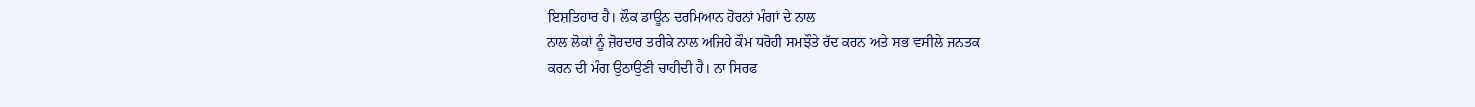ਇਸ਼ਤਿਹਾਰ ਹੈ। ਲੌਕ ਡਾਊਨ ਦਰਮਿਆਨ ਹੋਰਨਾਂ ਮੰਗਾਂ ਦੇ ਨਾਲ
ਨਾਲ ਲੋਕਾਂ ਨੂੰ ਜ਼ੋਰਦਾਰ ਤਰੀਕੇ ਨਾਲ ਅਜਿਹੇ ਕੌਮ ਧਰੋਹੀ ਸਮਝੌਤੇ ਰੱਦ ਕਰਨ ਅਤੇ ਸਭ ਵਸੀਲੇ ਜਨਤਕ
ਕਰਨ ਦੀ ਮੰਗ ਉਠਾਉਣੀ ਚਾਹੀਦੀ ਹੈ। ਨਾ ਸਿਰਫ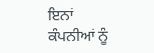ਇਨਾਂ
ਕੰਪਨੀਆਂ ਨੂੰ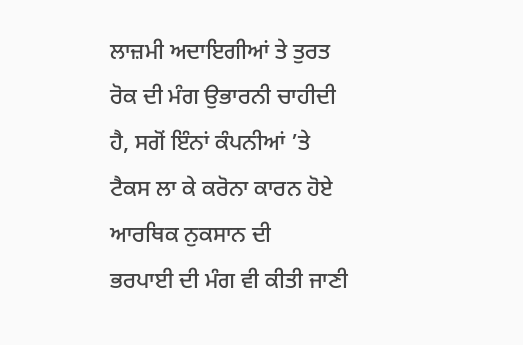ਲਾਜ਼ਮੀ ਅਦਾਇਗੀਆਂ ਤੇ ਤੁਰਤ ਰੋਕ ਦੀ ਮੰਗ ਉਭਾਰਨੀ ਚਾਹੀਦੀ ਹੈ, ਸਗੋਂ ਇੰਨਾਂ ਕੰਪਨੀਆਂ ’ਤੇ ਟੈਕਸ ਲਾ ਕੇ ਕਰੋਨਾ ਕਾਰਨ ਹੋਏ ਆਰਥਿਕ ਨੁਕਸਾਨ ਦੀ
ਭਰਪਾਈ ਦੀ ਮੰਗ ਵੀ ਕੀਤੀ ਜਾਣੀ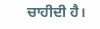ਚਾਹੀਦੀ ਹੈ।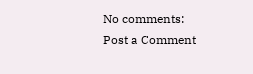No comments:
Post a Comment